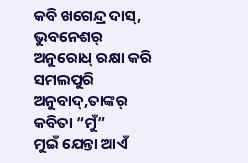କବି ଖଗେନ୍ଦ୍ର ଦାସ୍, ଭୁବନେଶର୍ ଅନୁରୋଧ୍ ରକ୍ଷା କରି ସମଲପୁରି ଅନୁବାଦ୍,ତାଙ୍କର୍ କବିତା “ମୁଁ”
ମୁଇଁ ଯେନ୍ତା ଆଏଁ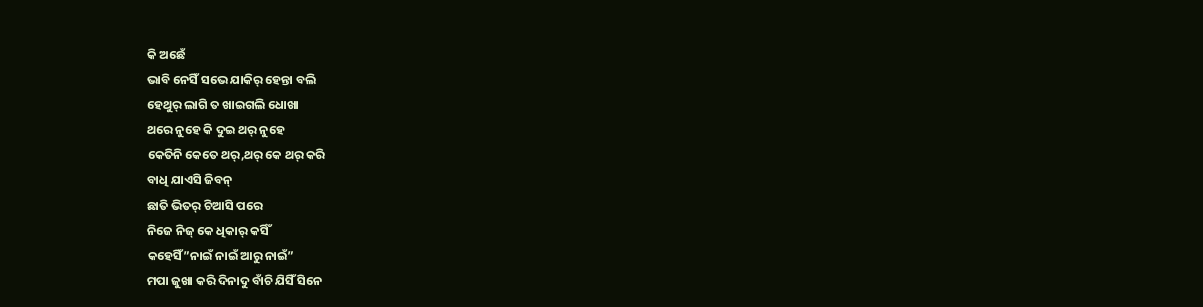କି ଅଛେଁ
ଭାବି ନେସିଁ ସଭେ ଯାକିର୍ ହେନ୍ତା ବଲି
ହେଥୁର୍ ଲାଗି ତ ଖାଇଗଲି ଧୋଖା
ଥରେ ନୁହେ କି ଦୁଇ ଥର୍ ନୁହେ
କେତିନି କେତେ ଥର୍,ଥର୍ କେ ଥର୍ କରି
ବାଧି ଯାଏସି ଜିବନ୍
ଛାତି ଭିତର୍ ଚିଆସି ପରେ
ନିଜେ ନିଜ୍ କେ ଧିକାର୍ କର୍ସିଁ
କହେସିଁ”ନାଇଁ ନାଇଁ ଆରୁ ନାଇଁ”
ମପା ଜୁଖା କରି ଦିନାଦୁ ବାଁଚି ଯିସିଁ ସିନେ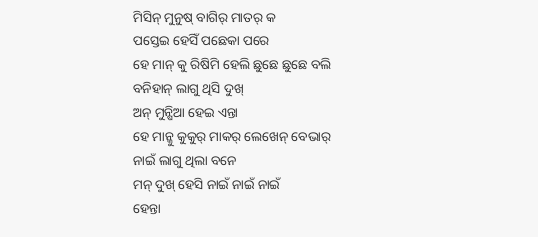ମିସିନ୍ ମୁନୁଷ୍ ବାଗିର୍ ମାତର୍ କ
ପସ୍ତେଇ ହେସିଁ ପଛେକା ପରେ
ହେ ମାନ୍ କୁ ରିଷିମି ହେଲି ଛୁଛେ ଛୁଛେ ବଲି
ବନିହାନ୍ ଲାଗୁ ଥିସି ଦୁଖ୍
ଅନ୍ ମୁନ୍ଷିଆ ହେଇ ଏନ୍ତା
ହେ ମାନ୍କୁ କୁକୁର୍ ମାକର୍ ଲେଖେନ୍ ବେଭାର୍
ନାଇଁ ଲାଗୁ ଥିଲା ବନେ
ମନ୍ ଦୁଖ୍ ହେସି ନାଇଁ ନାଇଁ ନାଇଁ
ହେନ୍ତା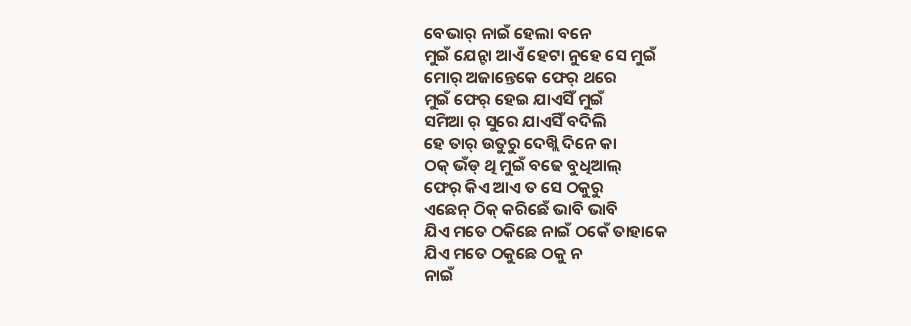ବେଭାର୍ ନାଇଁ ହେଲା ବନେ
ମୁଇଁ ଯେନ୍ଟା ଆଏଁ ହେଟା ନୁହେ ସେ ମୁଇଁ
ମୋର୍ ଅଜାନ୍ତେକେ ଫେର୍ ଥରେ
ମୁଇଁ ଫେର୍ ହେଇ ଯାଏସିଁ ମୁଇଁ
ସମିଆ ର୍ ସୁରେ ଯାଏସିଁ ବଦିଲି
ହେ ତାର୍ ଉତୁରୁ ଦେଖ୍ଲି ଦିନେ କା
ଠକ୍ ଭଁଡ୍ ଥି ମୁଇଁ ବଢେ ବୁଧିଆଲ୍
ଫେର୍ କିଏ ଆଏ ତ ସେ ଠକୁରୁ
ଏଛେନ୍ ଠିକ୍ କରିଛେଁ ଭାବି ଭାବି
ଯିଏ ମତେ ଠକିଛେ ନାଇଁ ଠକେଁ ତାହାକେ
ଯିଏ ମତେ ଠକୁଛେ ଠକୁ ନ
ନାଇଁ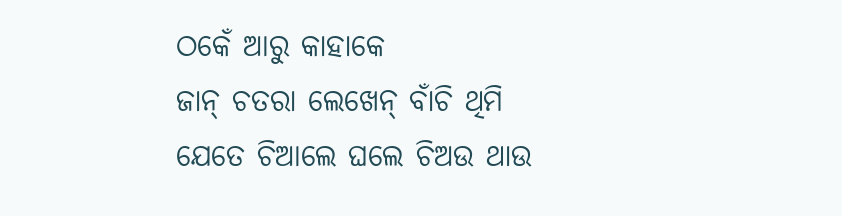ଠକେଁ ଆରୁ କାହାକେ
ଜାନ୍ ଚତରା ଲେଖେନ୍ ବାଁଚି ଥିମି
ଯେତେ ଚିଆଲେ ଘଲେ ଚିଅଉ ଥାଉ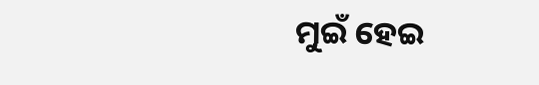ମୁଇଁ ହେଇ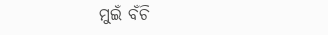ମୁଇଁ ବଁଚି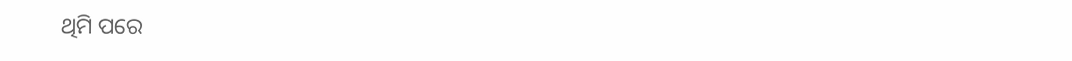ଥିମି ପରେ